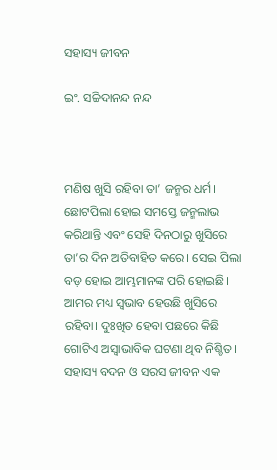ସହାସ୍ୟ ଜୀବନ

ଇଂ. ସଚ୍ଚିଦାନନ୍ଦ ନନ୍ଦ



ମଣିଷ ଖୁସି ରହିବା ତା’ ଜନ୍ମର ଧର୍ମ। ଛୋଟପିଲା ହୋଇ ସମସ୍ତେ ଜନ୍ମଲାଭ କରିଥାନ୍ତି ଏବଂ ସେହି ଦିନଠାରୁ ଖୁସିରେ ତା’ର ଦିନ ଅତିବାହିତ କରେ। ସେଇ ପିଲା ବଡ଼ ହୋଇ ଆମ୍ଭମାନଙ୍କ ପରି ହୋଇଛି। ଆମର ମଧ୍ୟ ସ୍ବଭାବ ହେଉଛି ଖୁସିରେ ରହିବା। ଦୁଃଖିତ ହେବା ପଛରେ କିଛି ଗୋଟିଏ ଅସ୍ବାଭାବିକ ଘଟଣା ଥିବ ନିଶ୍ଚିତ। ସହାସ୍ୟ ବଦନ ଓ ସରସ ଜୀବନ ଏକ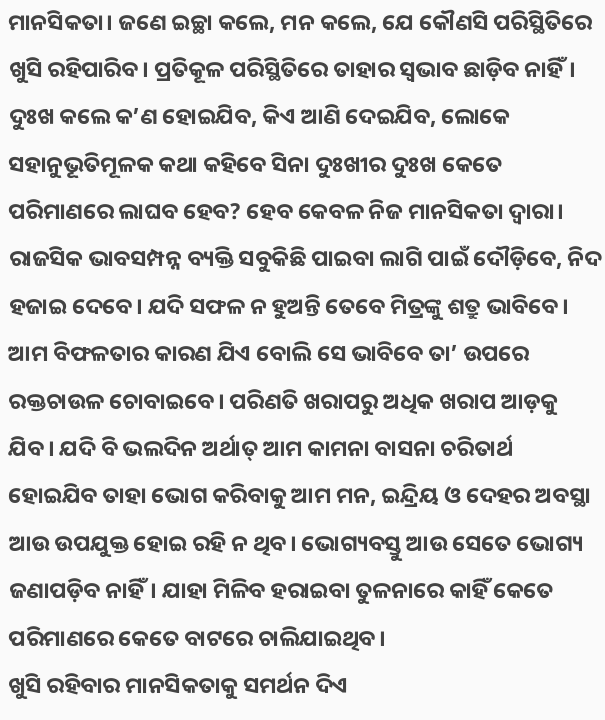ମାନସିକତା। ଜଣେ ଇଚ୍ଛା କଲେ, ମନ କଲେ, ଯେ କୌଣସି ପରିସ୍ଥିତିରେ ଖୁସି ରହିପାରିବ। ପ୍ରତିକୂଳ ପରିସ୍ଥିତିରେ ତାହାର ସ୍ବଭାବ ଛାଡ଼ିବ ନାହିଁ। ଦୁଃଖ କଲେ କ’ଣ ହୋଇଯିବ, କିଏ ଆଣି ଦେଇଯିବ, ଲୋକେ ସହାନୁଭୂତିମୂଳକ କଥା କହିବେ ସିନା ଦୁଃଖୀର ଦୁଃଖ କେତେ ପରିମାଣରେ ଲାଘବ ହେବ? ହେବ କେବଳ ନିଜ ମାନସିକତା ଦ୍ୱାରା। ରାଜସିକ ଭାବସମ୍ପନ୍ନ ବ୍ୟକ୍ତି ସବୁକିଛି ପାଇବା ଲାଗି ପାଇଁ ଦୌଡ଼ିବେ, ନିଦ ହଜାଇ ଦେବେ। ଯଦି ସଫଳ ନ ହୁଅନ୍ତି ତେବେ ମିତ୍ରଙ୍କୁ ଶତ୍ରୁ ଭାବିବେ। ଆମ ବିଫଳତାର କାରଣ ଯିଏ ବୋଲି ସେ ଭାବିବେ ତା’ ଉପରେ ରକ୍ତଚାଉଳ ଚୋବାଇବେ। ପରିଣତି ଖରାପରୁ ଅଧିକ ଖରାପ ଆଡ଼କୁ ଯିବ। ଯଦି ବି ଭଲଦିନ ଅର୍ଥାତ୍‌ ଆମ କାମନା ବାସନା ଚରିତାର୍ଥ ହୋଇଯିବ ତାହା ଭୋଗ କରିବାକୁ ଆମ ମନ, ଇନ୍ଦ୍ରିୟ ଓ ଦେହର ଅବସ୍ଥା ଆଉ ଉପଯୁକ୍ତ ହୋଇ ରହି ନ ଥିବ। ଭୋଗ୍ୟବସ୍ତୁ ଆଉ ସେତେ ଭୋଗ୍ୟ ଜଣାପଡ଼ିବ ନାହିଁ। ଯାହା ମିଳିବ ହରାଇବା ତୁଳନାରେ କାହିଁ କେତେ ପରିମାଣରେ କେତେ ବାଟରେ ଚାଲିଯାଇଥିବ।
ଖୁସି ରହିବାର ମାନସିକତାକୁ ସମର୍ଥନ ଦିଏ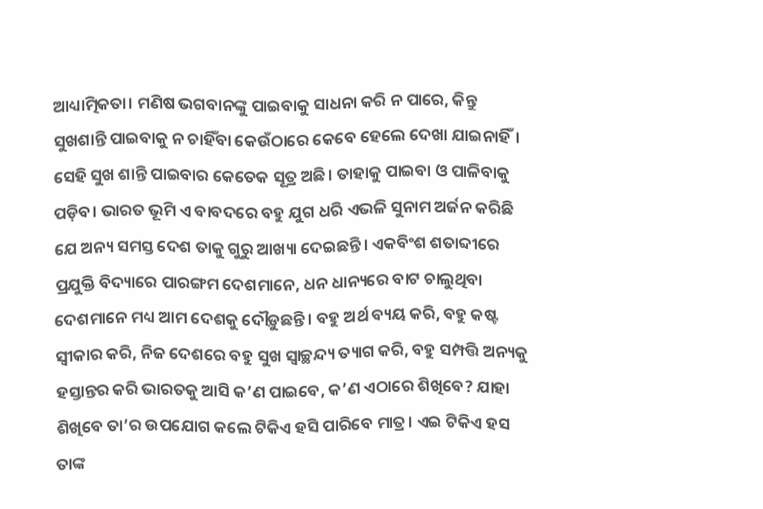ଆଧ୍ୟାତ୍ମିକତା। ମଣିଷ ଭଗବାନଙ୍କୁ ପାଇବାକୁ ସାଧନା କରି ନ ପାରେ, କିନ୍ତୁ ସୁଖଶାନ୍ତି ପାଇବାକୁ ନ ଚାହିଁବା କେଉଁଠାରେ କେବେ ହେଲେ ଦେଖା ଯାଇନାହିଁ। ସେହି ସୁଖ ଶାନ୍ତି ପାଇବାର କେତେକ ସୂତ୍ର ଅଛି। ତାହାକୁ ପାଇବା ଓ ପାଳିବାକୁ ପଡ଼ିବ। ଭାରତ ଭୂମି ଏ ବାବଦରେ ବହୁ ଯୁଗ ଧରି ଏଭଳି ସୁନାମ ଅର୍ଜନ କରିଛି ଯେ ଅନ୍ୟ ସମସ୍ତ ଦେଶ ତାକୁ ଗୁରୁ ଆଖ୍ୟା ଦେଇଛନ୍ତି। ଏକବିଂଶ ଶତାବ୍ଦୀରେ ପ୍ରଯୁକ୍ତି ବିଦ୍ୟାରେ ପାରଙ୍ଗମ ଦେଶମାନେ, ଧନ ଧାନ୍ୟରେ ବାଟ ଚାଲୁଥିବା ଦେଶମାନେ ମଧ୍ୟ ଆମ ଦେଶକୁ ଦୌଡ଼ୁଛନ୍ତି। ବହୁ ଅର୍ଥ ବ୍ୟୟ କରି, ବହୁ କଷ୍ଟ ସ୍ବୀକାର କରି, ନିଜ ଦେଶରେ ବହୁ ସୁଖ ସ୍ବାଚ୍ଛନ୍ଦ୍ୟ ତ୍ୟାଗ କରି, ବହୁ ସମ୍ପତ୍ତି ଅନ୍ୟକୁ ହସ୍ତାନ୍ତର କରି ଭାରତକୁ ଆସି କ’ଣ ପାଇବେ, କ’ଣ ଏଠାରେ ଶିଖିବେ? ଯାହା ଶିଖିବେ ତା’ର ଉପଯୋଗ କଲେ ଟିକିଏ ହସି ପାରିବେ ମାତ୍ର। ଏଇ ଟିକିଏ ହସ ତାଙ୍କ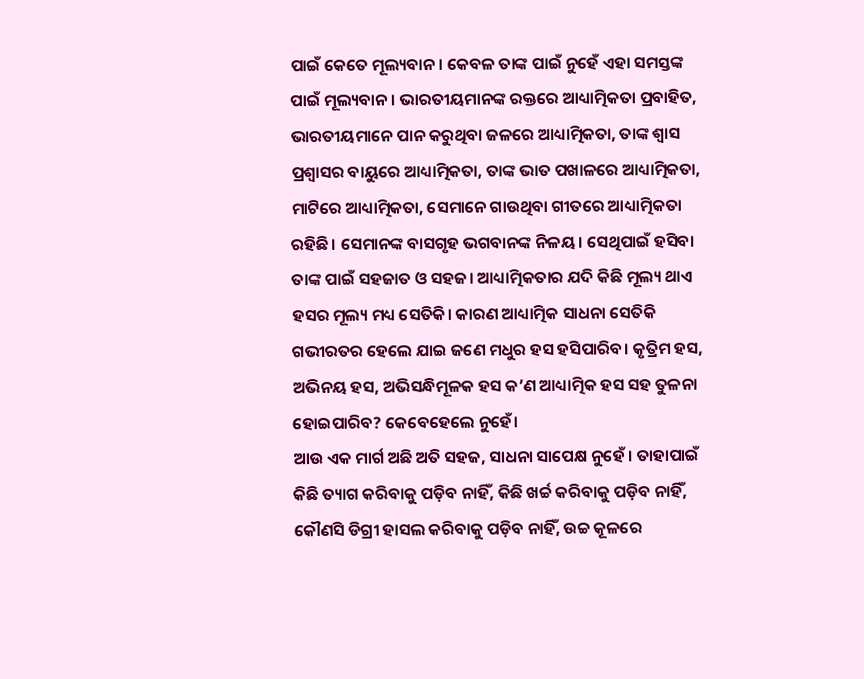ପାଇଁ କେତେ ମୂଲ୍ୟବାନ। କେବଳ ତାଙ୍କ ପାଇଁ ନୁହେଁ ଏହା ସମସ୍ତଙ୍କ ପାଇଁ ମୂଲ୍ୟବାନ। ଭାରତୀୟମାନଙ୍କ ରକ୍ତରେ ଆଧ୍ୟାତ୍ମିକତା ପ୍ରବାହିତ, ଭାରତୀୟମାନେ ପାନ କରୁଥିବା ଜଳରେ ଆଧ୍ୟାତ୍ମିକତା, ତାଙ୍କ ଶ୍ୱାସ ପ୍ରଶ୍ୱାସର ବାୟୁରେ ଆଧ୍ୟାତ୍ମିକତା, ତାଙ୍କ ଭାତ ପଖାଳରେ ଆଧ୍ୟାତ୍ମିକତା, ମାଟିରେ ଆଧ୍ୟାତ୍ମିକତା, ସେମାନେ ଗାଉଥିବା ଗୀତରେ ଆଧ୍ୟାତ୍ମିକତା ରହିଛି। ସେମାନଙ୍କ ବାସଗୃହ ଭଗବାନଙ୍କ ନିଳୟ। ସେଥିପାଇଁ ହସିବା ତାଙ୍କ ପାଇଁ ସହଜାତ ଓ ସହଜ। ଆଧ୍ୟାତ୍ମିକତାର ଯଦି କିଛି ମୂଲ୍ୟ ଥାଏ ହସର ମୂଲ୍ୟ ମଧ୍ୟ ସେତିକି। କାରଣ ଆଧ୍ୟାତ୍ମିକ ସାଧନା ସେତିକି ଗଭୀରତର ହେଲେ ଯାଇ ଜଣେ ମଧୁର ହସ ହସିପାରିବ। କୃତ୍ରିମ ହସ, ଅଭିନୟ ହସ, ଅଭିସନ୍ଧିମୂଳକ ହସ କ’ଣ ଆଧ୍ୟାତ୍ମିକ ହସ ସହ ତୁଳନା ହୋଇପାରିବ? କେବେହେଲେ ନୁହେଁ।
ଆଉ ଏକ ମାର୍ଗ ଅଛି ଅତି ସହଜ, ସାଧନା ସାପେକ୍ଷ ନୁହେଁ । ତାହାପାଇଁ କିଛି ତ୍ୟାଗ କରିବାକୁ ପଡ଼ିବ ନାହିଁ, କିଛି ଖର୍ଚ୍ଚ କରିବାକୁ ପଡ଼ିବ ନାହିଁ, କୌଣସି ଡିଗ୍ରୀ ହାସଲ କରିବାକୁ ପଡ଼ିବ ନାହିଁ, ଉଚ୍ଚ କୂଳରେ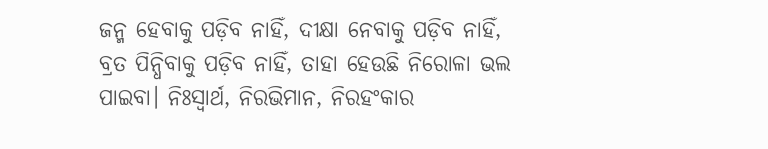ଜନ୍ମ ହେବାକୁ ପଡ଼ିବ ନାହିଁ, ଦୀକ୍ଷା ନେବାକୁ ପଡ଼ିବ ନାହିଁ, ବ୍ରତ ପିନ୍ଧିବାକୁ ପଡ଼ିବ ନାହିଁ, ତାହା ହେଉଛି ନିରୋଳା ଭଲ ପାଇବା। ନିଃସ୍ବାର୍ଥ, ନିରଭିମାନ, ନିରହଂକାର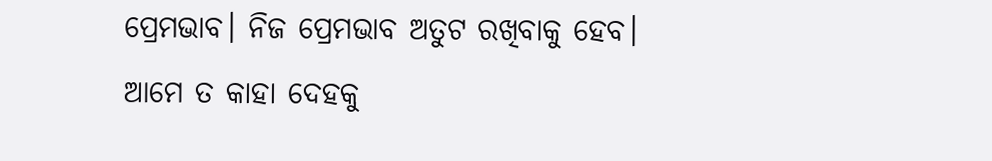ପ୍ରେମଭାବ। ନିଜ ପ୍ରେମଭାବ ଅତୁଟ ରଖିବାକୁ ହେବ। ଆମେ ତ କାହା ଦେହକୁ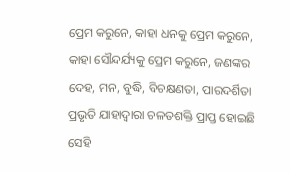ପ୍ରେମ କରୁନେ, କାହା ଧନକୁ ପ୍ରେମ କରୁନେ, କାହା ସୌନ୍ଦର୍ଯ୍ୟକୁ ପ୍ରେମ କରୁନେ, ଜଣଙ୍କର ଦେହ, ମନ, ବୁଦ୍ଧି, ବିଚକ୍ଷଣତା, ପାରଦର୍ଶିତା ପ୍ରଭୃତି ଯାହାଦ୍ୱାରା ଚଳତଶକ୍ତି ପ୍ରାପ୍ତ ହୋଇଛି ସେହି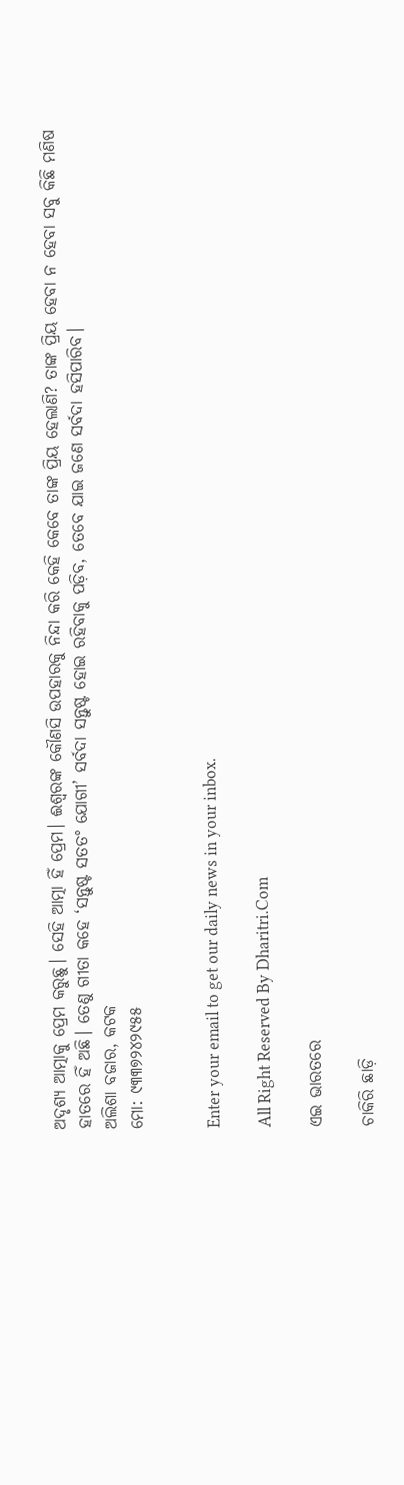ଅଦୃଶ୍ୟ ଆତ୍ମାକୁ ପ୍ରେମ କରୁଛୁ। ସେହି ଆତ୍ମା ହିଁ ପ୍ରେମ। ଈଶ୍ୱରଙ୍କ କୌଣସି ଉପହାରକୁ ନିନ୍ଦା କରି କେହି କେବେ ତାଙ୍କ ପ୍ରିୟ ହେଲାଣି? ତାଙ୍କ ପ୍ରିୟ ହେବା ନ ହେବା ସବୁ କିଛି ମଣିଷ ହାତରେ ହିଁ ଅଛି। ତେଣୁ ଗୀତା କହେ ‘ସନ୍ତୁଷ୍ଟ ସତତଂ ଯୋଗୀ’ ସର୍ବଦା ସନ୍ତୁଷ୍ଟ ହୋଇ ରହିବାକୁ ପଡ଼ିବ, ତେବେ ଯାଇ ଜଣେ ସର୍ବଦା ହସିପାରିବ।
ଅଲିଶା ବଜାର, କଟକ
ମୋ: ୯୩୩୭୨୪୨୯୫୫


Enter your email to get our daily news in your inbox.

All Right Reserved By Dharitri.Com

ଏଇ ଭାରତରେ

ଚାକିରି ଛାଡ଼ି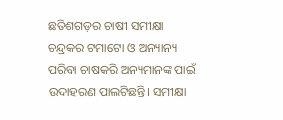ଛତିଶଗଡ଼ର ଚାଷୀ ସମୀକ୍ଷା ଚନ୍ଦ୍ରକର ଟମାଟୋ ଓ ଅନ୍ୟାନ୍ୟ ପରିବା ଚାଷକରି ଅନ୍ୟମାନଙ୍କ ପାଇଁ ଉଦାହରଣ ପାଲଟିଛନ୍ତି। ସମୀକ୍ଷା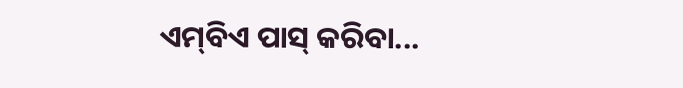ଏମ୍‌ବିଏ ପାସ୍‌ କରିବା...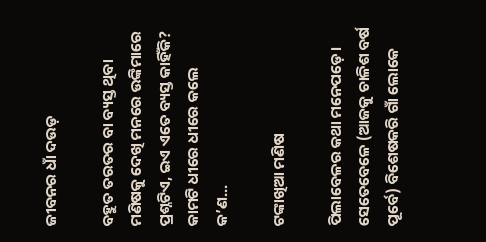ଜୀବନର ଧାଁ ଦଉଡ଼

ବହୁତ ତରତର ବା ବ୍ୟସ୍ତ ଥିବା ମଣିଷକୁ ଦେଖି ମନରେ ଉଙ୍କିମାରେ ପ୍ରଶ୍ନଟିଏ, ଇଏ ଏତେ ବ୍ୟସ୍ତ କାହିଁକି? କାମଟି ଧୀରେ ଧୀରେ କଲେ କ’ଣ...

ଟଙ୍କାଖିଆ ମଣିଷ

ପିଲାବେଳର କଥା ମନେପଡ଼େ। ସେତେବେଳେ (ଆଜକୁ ଚାଳିଶ ବର୍ଷ ପୂର୍ବେ) ବିଶେଷକରି ଗାଁ ଲୋକେ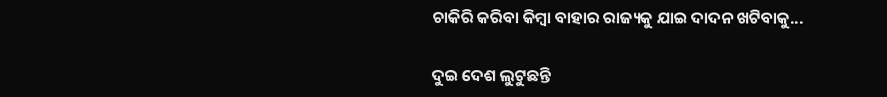ଚାକିରି କରିବା କିମ୍ବା ବାହାର ରାଜ୍ୟକୁ ଯାଇ ଦାଦନ ଖଟିବାକୁ...

ଦୁଇ ଦେଶ ଲୁଟୁଛନ୍ତି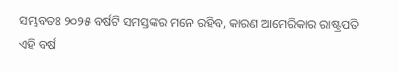ସମ୍ଭବତଃ ୨୦୨୫ ବର୍ଷଟି ସମସ୍ତଙ୍କର ମନେ ରହିବ, କାରଣ ଆମେରିକାର ରାଷ୍ଟ୍ରପତି ଏହି ବର୍ଷ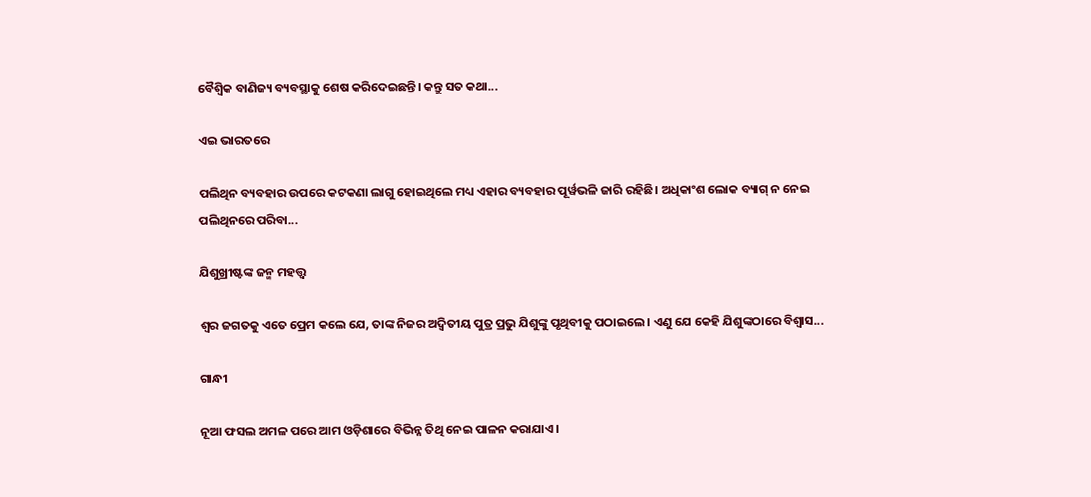ବୈଶ୍ୱିକ ବାଣିଜ୍ୟ ବ୍ୟବସ୍ଥାକୁ ଶେଷ କରିଦେଇଛନ୍ତି। କନ୍ତୁ ସତ କଥା...

ଏଇ ଭାରତରେ

ପଲିଥିନ ବ୍ୟବହାର ଉପରେ କଟକଣା ଲାଗୁ ହୋଇଥିଲେ ମଧ୍ୟ ଏହାର ବ୍ୟବହାର ପୂର୍ୱଭଳି ଜାରି ରହିଛି। ଅଧିକାଂଶ ଲୋକ ବ୍ୟାଗ୍‌ ନ ନେଇ ପଲିଥିନରେ ପରିବା...

ଯିଶୁଖ୍ରୀଷ୍ଟଙ୍କ ଜନ୍ମ ମହତ୍ତ୍ୱ

ଶ୍ୱର ଜଗତକୁ ଏତେ ପ୍ରେମ କଲେ ଯେ, ତାଙ୍କ ନିଜର ଅଦ୍ୱିତୀୟ ପୁତ୍ର ପ୍ରଭୁ ଯିଶୁଙ୍କୁ ପୃଥିବୀକୁ ପଠାଇଲେ। ଏଣୁ ଯେ କେହି ଯିଶୁଙ୍କଠାରେ ବିଶ୍ୱାସ...

ଗାନ୍ଧୀ

ନୂଆ ଫସଲ ଅମଳ ପରେ ଆମ ଓଡ଼ିଶାରେ ବିଭିନ୍ନ ତିଥି ନେଇ ପାଳନ କରାଯାଏ।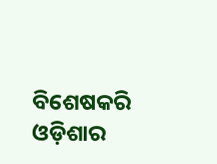ବିଶେଷକରି ଓଡ଼ିଶାର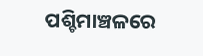ପଶ୍ଚିମାଞ୍ଚଳରେ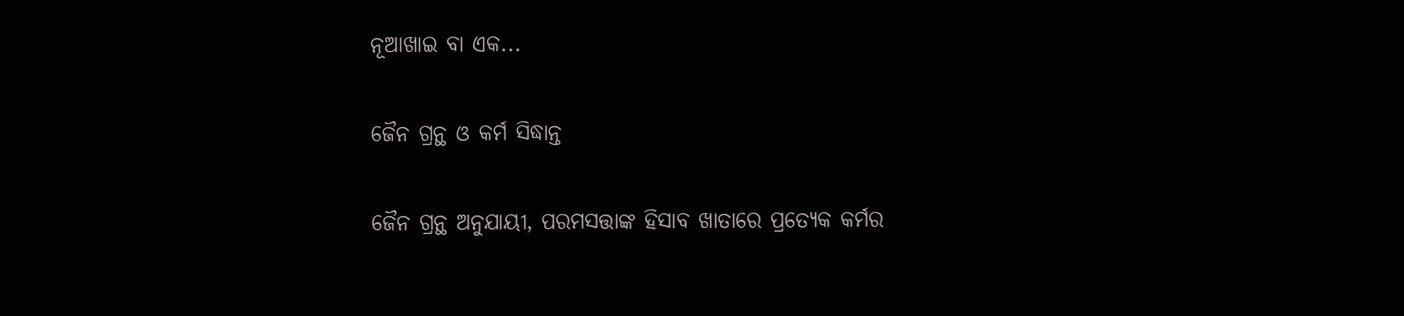ନୂଆଖାଇ ବା ଏକ...

ଜୈନ ଗ୍ରନ୍ଥ ଓ କର୍ମ ସିଦ୍ଧାନ୍ତ

ଜୈନ ଗ୍ରନ୍ଥ ଅନୁଯାୟୀ, ପରମସତ୍ତାଙ୍କ ହିସାବ ଖାତାରେ ପ୍ରତ୍ୟେକ କର୍ମର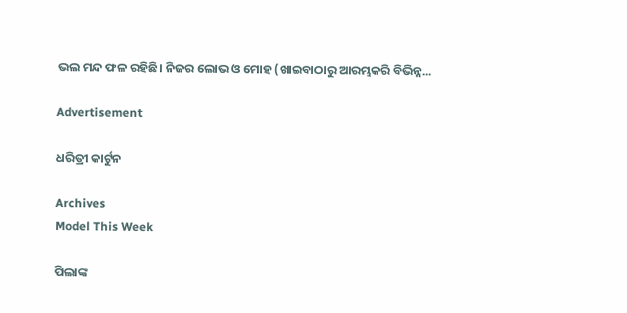ଭଲ ମନ୍ଦ ଫଳ ରହିଛି। ନିଜର ଲୋଭ ଓ ମୋହ (ଖାଇବାଠାରୁ ଆରମ୍ଭକରି ବିଭିନ୍ନ...

Advertisement

ଧରିତ୍ରୀ କାର୍ଟୁନ

Archives
Model This Week

ପିଲାଙ୍କ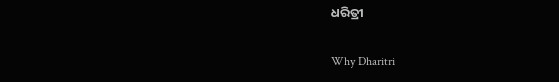ଧରିତ୍ରୀ

Why Dharitri